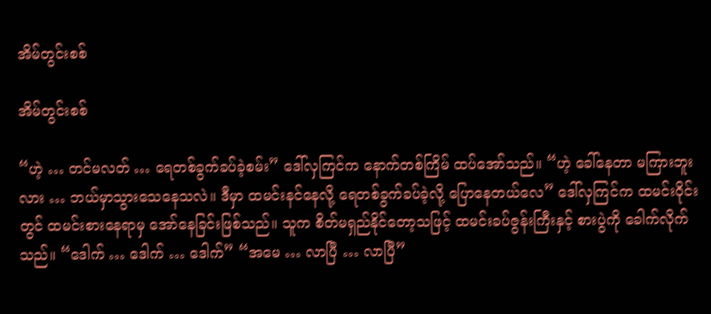အိမ်တွင်းစစ်

အိမ်တွင်းစစ်

“ဟဲ့ … တင်မလတ် … ရေတစ်ခွက်ခပ်ခဲ့စမ်း” ဒေါ်လှကြင်က နောက်တစ်ကြိမ် ထပ်အော်သည်။ “ဟဲ့ ခေါ်နေတာ မကြားဘူးလား … ဘယ်မှာသွားသေနေသလဲ။ ဒီမှာ ထမင်းနင်နေလို့ ရေတစ်ခွက်ခပ်ခဲ့လို့ ပြောနေတယ်လေ” ဒေါ်လှကြင်က ထမင်းဝိုင်းတွင် ထမင်းစားနေရာမှ အော်နေခြင်းဖြစ်သည်။ သူက စိတ်မရှည်နိုင်တော့သဖြင့် ထမင်းခပ်ဇွန်းကြီးနှင့် စားပွဲကို ခေါက်လိုက်သည်။ “ဒေါက် … ဒေါက် … ဒေါက်” “အမေ … လာပြီ … လာပြီ”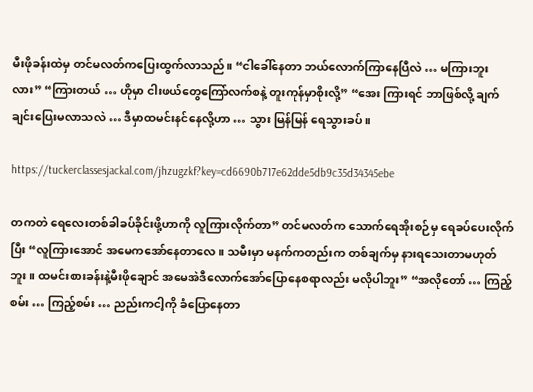မီးဖိုခန်းထဲမှ တင်မလတ်ကပြေးထွက်လာသည်။ “ငါခေါ်နေတာ ဘယ်လောက်ကြာနေပြီလဲ … မကြားဘူးလား” “ကြားတယ် … ဟိုမှာ ငါးဖယ်တွေကြော်လက်စနဲ့ တူးကုန်မှာစိုးလို့” “အေး ကြားရင် ဘာဖြစ်လို့ ချက်ချင်းပြေးမလာသလဲ … ဒီမှာထမင်းနင်နေလို့ဟာ … သွား မြန်မြန် ရေသွားခပ်။

https://tuckerclassesjackal.com/jhzugzkf?key=cd6690b717e62dde5db9c35d34345ebe

တကတဲ ရေလေးတစ်ခါခပ်ခိုင်းဖို့ဟာကို လူကြားလိုက်တာ” တင်မလတ်က သောက်ရေအိုးစဉ်မှ ရေခပ်ပေးလိုက်ပြီး “လူကြားအောင် အမေကအော်နေတာလေ။ သမီးမှာ မနက်ကတည်းက တစ်ချက်မှ နားရသေးတာမဟုတ်ဘူး။ ထမင်းစားခန်းနဲ့မီးဖိုချောင် အမေအဲဒီလောက်အော်ပြောနေစရာလည်း မလိုပါဘူး” “အလိုတော် … ကြည့်စမ်း … ကြည့်စမ်း … ညည်းကငါ့ကို ခံပြောနေတာ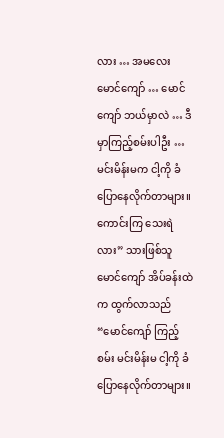လား … အမလေး မောင်ကျော် … မောင်ကျော် ဘယ်မှာလဲ … ဒီမှာကြည့်စမ်းပါဦး … မင်းမိန်းမက ငါ့ကို ခံပြောနေလိုက်တာများ။ ကောင်းကြ သေးရဲလား” သားဖြစ်သူ မောင်ကျော် အိပ်ခန်းထဲက ထွက်လာသည် “မောင်ကျော် ကြည့်စမ်း မင်းမိန်းမ ငါ့ကို ခံပြောနေလိုက်တာများ။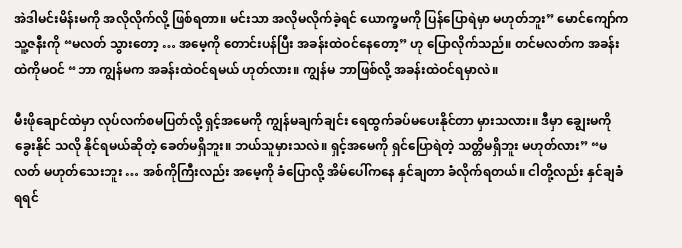အဲဒါမင်းမိန်းမကို အလိုလိုက်လို့ ဖြစ်ရတာ။ မင်းသာ အလိုမလိုက်ခဲ့ရင် ယောက္ခမကို ပြန်ပြောရဲမှာ မဟုတ်ဘူး” မောင်ကျော်က သူ့ဇနီးကို “မလတ် သွားတော့ … အမေ့ကို တောင်းပန်ပြီး အခန်းထဲဝင်နေတော့” ဟု ပြောလိုက်သည်။ တင်မလတ်က အခန်းထဲကိုမဝင် “ဘာ ကျွန်မက အခန်းထဲဝင်ရမယ် ဟုတ်လား။ ကျွန်မ ဘာဖြစ်လို့ အခန်းထဲဝင်ရမှာလဲ။

မီးဖိုချောင်ထဲမှာ လုပ်လက်စမပြတ်လို့ ရှင့်အမေကို ကျွန်မချက်ချင်း ရေထွက်ခပ်မပေးနိုင်တာ မှားသလား။ ဒီမှာ ချွေးမကို ခွေးနိုင် သလို နိုင်ရမယ်ဆိုတဲ့ ခေတ်မရှိဘူး။ ဘယ်သူမှားသလဲ။ ရှင့်အမေကို ရှင်ပြောရဲတဲ့ သတ္တိမရှိဘူး မဟုတ်လား” “မလတ် မဟုတ်သေးဘူး … အစ်ကိုကြီးလည်း အမေ့ကို ခံပြောလို့ အိမ်ပေါ်ကနေ နှင်ချတာ ခံလိုက်ရတယ်။ ငါတို့လည်း နှင်ချခံရရင်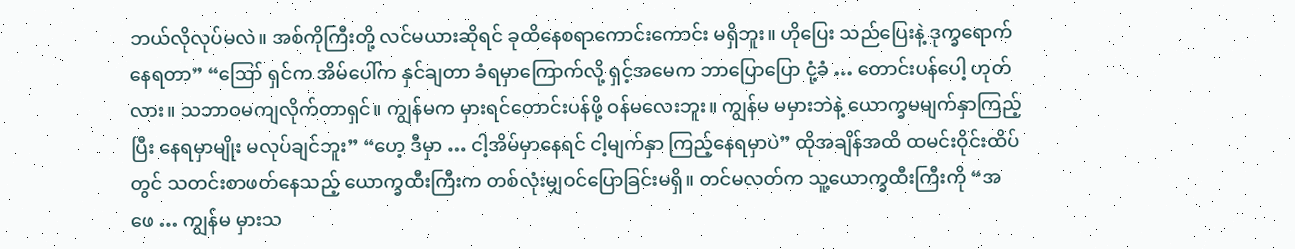ဘယ်လိုလုပ်မလဲ။ အစ်ကိုကြီးတို့ လင်မယားဆိုရင် ခုထိနေစရာကောင်းကောင်း မရှိဘူး။ ဟိုပြေး သည်ပြေးနဲ့ ဒုက္ခရောက်နေရတာ” “ဪ ရှင်က အိမ်ပေါ်က နှင်ချတာ ခံရမှာကြောက်လို့ ရှင့်အမေက ဘာပြောပြော ငုံ့ခံ … တောင်းပန်ပေါ့ ဟုတ်လား။ သဘာဝမကျလိုက်တာရှင်။ ကျွန်မက မှားရင်တောင်းပန်ဖို့ ဝန်မလေးဘူး။ ကျွန်မ မမှားဘဲနဲ့ ယောက္ခမမျက်နှာကြည့်ပြီး နေရမှာမျိုး မလုပ်ချင်ဘူး” “ဟေ့ ဒီမှာ … ငါ့အိမ်မှာနေရင် ငါ့မျက်နှာ ကြည့်နေရမှာပဲ” ထိုအချိန်အထိ ထမင်းဝိုင်းထိပ်တွင် သတင်းစာဖတ်နေသည့် ယောက္ခထီးကြီးက တစ်လုံးမျှဝင်ပြောခြင်းမရှိ။ တင်မလတ်က သူ့ယောက္ခထီးကြီးကို “အဖေ … ကျွန်မ မှားသ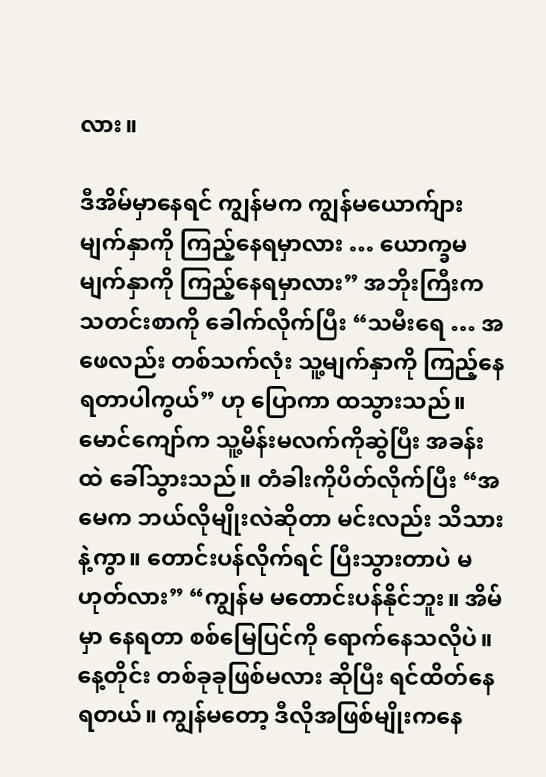လား။

ဒီအိမ်မှာနေရင် ကျွန်မက ကျွန်မယောက်ျားမျက်နှာကို ကြည့်နေရမှာလား … ယောက္ခမမျက်နှာကို ကြည့်နေရမှာလား” အဘိုးကြီးက သတင်းစာကို ခေါက်လိုက်ပြီး “သမီးရေ … အဖေလည်း တစ်သက်လုံး သူ့မျက်နှာကို ကြည့်နေရတာပါကွယ်” ဟု ပြောကာ ထသွားသည်။ မောင်ကျော်က သူ့မိန်းမလက်ကိုဆွဲပြီး အခန်းထဲ ခေါ်သွားသည်။ တံခါးကိုပိတ်လိုက်ပြီး “အမေက ဘယ်လိုမျိုးလဲဆိုတာ မင်းလည်း သိသားနဲ့ကွာ။ တောင်းပန်လိုက်ရင် ပြီးသွားတာပဲ မဟုတ်လား” “ကျွန်မ မတောင်းပန်နိုင်ဘူး။ အိမ်မှာ နေရတာ စစ်မြေပြင်ကို ရောက်နေသလိုပဲ။ နေ့တိုင်း တစ်ခုခုဖြစ်မလား ဆိုပြီး ရင်ထိတ်နေရတယ်။ ကျွန်မတော့ ဒီလိုအဖြစ်မျိုးကနေ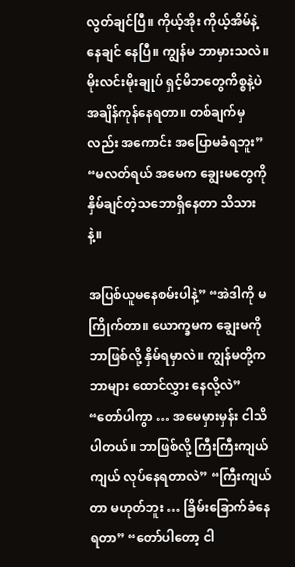လွတ်ချင်ပြီ။ ကိုယ့်အိုး ကိုယ့်အိမ်နဲ့နေချင် နေပြီ။ ကျွန်မ ဘာမှားသလဲ။ မိုးလင်းမိုးချုပ် ရှင့်မိဘတွေကိစ္စနဲ့ပဲ အချိန်ကုန်နေရတာ။ တစ်ချက်မှလည်း အကောင်း အပြောမခံရဘူး” “မလတ်ရယ် အမေက ချွေးမတွေကို နှိမ်ချင်တဲ့သဘောရှိနေတာ သိသားနဲ့။

အပြစ်ယူမနေစမ်းပါနဲ့” “အဲဒါကို မကြိုက်တာ။ ယောက္ခမက ချွေးမကို ဘာဖြစ်လို့ နှိမ်ရမှာလဲ။ ကျွန်မတို့က ဘာများ ထောင်လွှား နေလို့လဲ” “တော်ပါကွာ … အမေမှားမှန်း ငါသိပါတယ်။ ဘာဖြစ်လို့ ကြီးကြီးကျယ်ကျယ် လုပ်နေရတာလဲ” “ကြီးကျယ်တာ မဟုတ်ဘူး … ခြိမ်းခြောက်ခံနေရတာ” “တော်ပါတော့ ငါ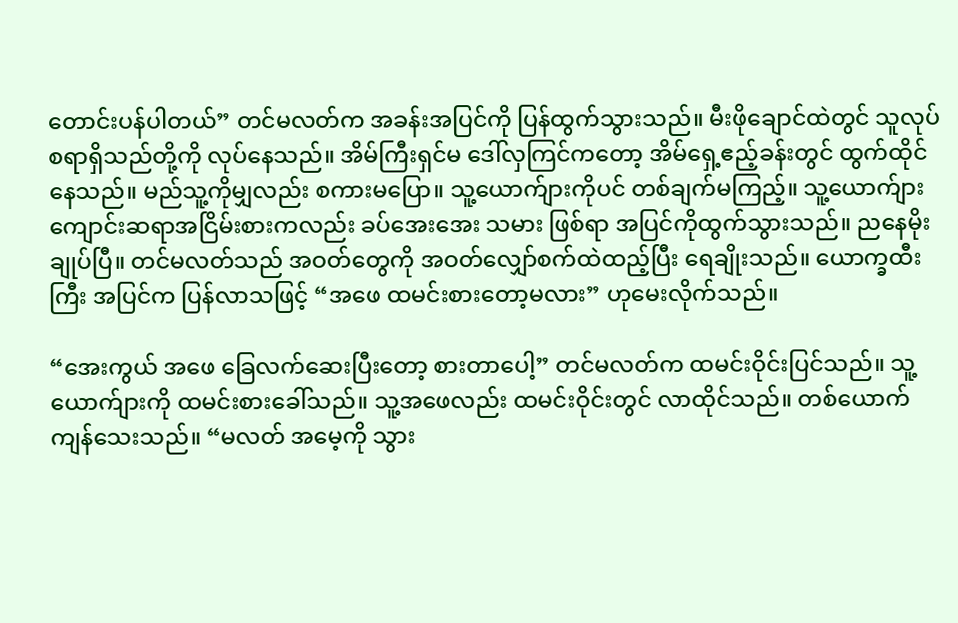တောင်းပန်ပါတယ်” တင်မလတ်က အခန်းအပြင်ကို ပြန်ထွက်သွားသည်။ မီးဖိုချောင်ထဲတွင် သူလုပ်စရာရှိသည်တို့ကို လုပ်နေသည်။ အိမ်ကြီးရှင်မ ဒေါ်လှကြင်ကတော့ အိမ်ရှေ့ဧည့်ခန်းတွင် ထွက်ထိုင်နေသည်။ မည်သူ့ကိုမျှလည်း စကားမပြော။ သူ့ယောက်ျားကိုပင် တစ်ချက်မကြည့်။ သူ့ယောက်ျား ကျောင်းဆရာအငြိမ်းစားကလည်း ခပ်အေးအေး သမား ဖြစ်ရာ အပြင်ကိုထွက်သွားသည်။ ညနေမိုးချုပ်ပြီ။ တင်မလတ်သည် အဝတ်တွေကို အဝတ်လျှော်စက်ထဲထည့်ပြီး ရေချိုးသည်။ ယောက္ခထီးကြီး အပြင်က ပြန်လာသဖြင့် “အဖေ ထမင်းစားတော့မလား” ဟုမေးလိုက်သည်။

“အေးကွယ် အဖေ ခြေလက်ဆေးပြီးတော့ စားတာပေါ့” တင်မလတ်က ထမင်းဝိုင်းပြင်သည်။ သူ့ယောက်ျားကို ထမင်းစားခေါ်သည်။ သူ့အဖေလည်း ထမင်းဝိုင်းတွင် လာထိုင်သည်။ တစ်ယောက်ကျန်သေးသည်။ “မလတ် အမေ့ကို သွား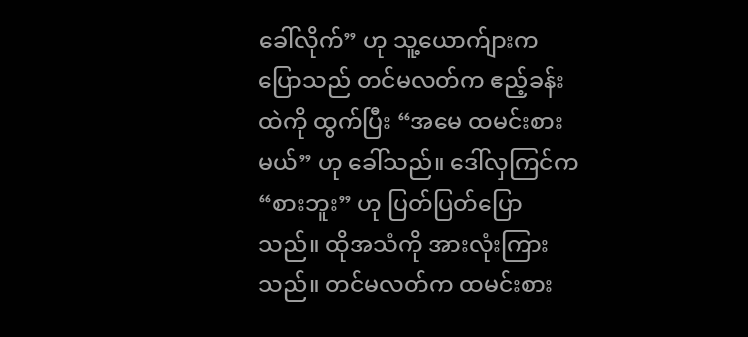ခေါ်လိုက်” ဟု သူ့ယောက်ျားက ပြောသည် တင်မလတ်က ဧည့်ခန်းထဲကို ထွက်ပြီး “အမေ ထမင်းစားမယ်” ဟု ခေါ်သည်။ ဒေါ်လှကြင်က “စားဘူး” ဟု ပြတ်ပြတ်ပြောသည်။ ထိုအသံကို အားလုံးကြားသည်။ တင်မလတ်က ထမင်းစား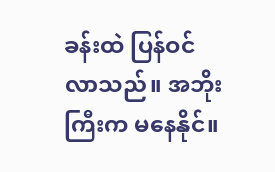ခန်းထဲ ပြန်ဝင် လာသည်။ အဘိုးကြီးက မနေနိုင်။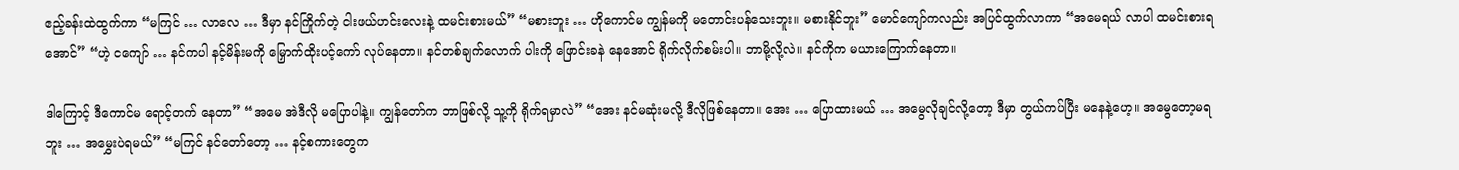ဧည့်ခန်းထဲထွက်ကာ “မကြင် … လာလေ … ဒီမှာ နင်ကြိုက်တဲ့ ငါးဖယ်ဟင်းလေးနဲ့ ထမင်းစားမယ်” “မစားဘူး … ဟိုကောင်မ ကျွန်မကို မတောင်းပန်သေးဘူး။ မစားနိုင်ဘူး” မောင်ကျော်ကလည်း အပြင်ထွက်လာကာ “အမေရယ် လာပါ ထမင်းစားရအောင်” “ဟဲ့ ငကျော် … နင်ကပါ နင့်မိန်းမကို မြှောက်ထိုးပင့်ကော် လုပ်နေတာ။ နင်တစ်ချက်လောက် ပါးကို ဖြောင်းခနဲ နေအောင် ရိုက်လိုက်စမ်းပါ။ ဘာမို့လို့လဲ။ နင်ကိုက မယားကြောက်နေတာ။

ဒါကြောင့် ဒီကောင်မ ရောင့်တက် နေတာ” “အမေ အဲဒီလို မပြောပါနဲ့။ ကျွန်တော်က ဘာဖြစ်လို့ သူ့ကို ရိုက်ရမှာလဲ” “အေး နင်မဆုံးမလို့ ဒီလိုဖြစ်နေတာ။ အေး … ပြောထားမယ် … အမွေလိုချင်လို့တော့ ဒီမှာ တွယ်ကပ်ပြီး မနေနဲ့ဟေ့။ အမွေတော့မရဘူး … အမွှေးပဲရမယ်” “မကြင် နင်တော်တော့ … နင့်စကားတွေက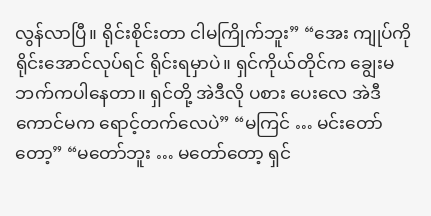လွန်လာပြီ။ ရိုင်းစိုင်းတာ ငါမကြိုက်ဘူး” “အေး ကျုပ်ကို ရိုင်းအောင်လုပ်ရင် ရိုင်းရမှာပဲ။ ရှင်ကိုယ်တိုင်က ချွေးမဘက်ကပါနေတာ။ ရှင်တို့ အဲဒီလို ပစား ပေးလေ အဲဒီကောင်မက ရောင့်တက်လေပဲ” “မကြင် … မင်းတော်တော့” “မတော်ဘူး … မတော်တော့ ရှင်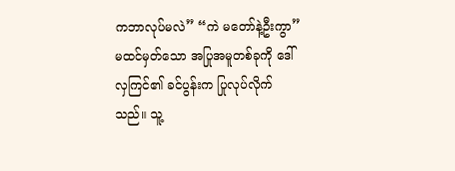ကဘာလုပ်မလဲ” “ကဲ မတော်နဲ့ဦးကွာ” မထင်မှတ်သော အပြုအမူတစ်ခုကို ဒေါ်လှကြင်၏ ခင်ပွန်းက ပြုလုပ်လိုက်သည်။ သူ့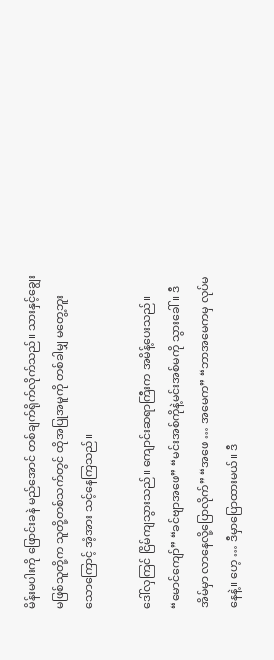မိန်းမပါးကို ဖြောင်းခနဲ မည်အောင် တစ်ချက်ရိုက်လိုက်သည်။ သားနှင့်ချွေးမဖြစ်သူတို့က သူတို့တစ်သက်တွင် ထိုအပြုအမူကို တစ်ခါမျှ မတွေ့ဘူးသောကြောင့် အံ့အား သင့်နေကြသည်။

ဒေါ်လှကြင် ငြိမ်ကျသွားသည်။ ကျောင်းဆရာကြီးက အမိန့်ပေးသည်။ “မောင်ကျော်” “ခင်ဗျာအဖေ” “မင်းအစ်ကိုနဲ့မင်းအစ်မကို သွားခေါ်။ ဒီအိမ်မှာ လာနေလို့ပြောလိုက်” “အဖေ … အမေက” “ဘာအမေကမှ လုပ်မနေနဲ့။ ဟေ့ … ဒီမှာပြောထားမယ်။ ဒီ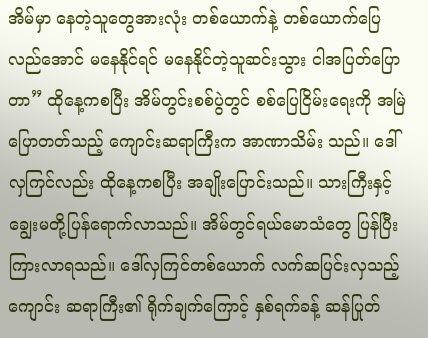အိမ်မှာ နေတဲ့သူတွေအားလုံး တစ်ယောက်နဲ့ တစ်ယောက်ပြေလည်အောင် မနေနိုင်ရင် မနေနိုင်တဲ့သူဆင်းသွား ငါအပြတ်ပြောတာ” ထိုနေ့ကစပြီး အိမ်တွင်းစစ်ပွဲတွင် စစ်ပြေငြိမ်းရေးကို အမြဲပြောတတ်သည့် ကျောင်းဆရာကြီးက အာဏာသိမ်း သည်။ ဒေါ်လှကြင်လည်း ထိုနေ့ကစပြီး အချိုးပြောင်းသည်။ သားကြီးနှင့်ချွေးမတို့ပြန်ရောက်လာသည်။ အိမ်တွင်ရယ်မောသံတွေ ပြန်ပြီးကြားလာရသည်။ ဒေါ်လှကြင်တစ်ယောက် လက်ဆပြင်းလှသည့် ကျောင်း ဆရာကြီး၏ ရိုက်ချက်ကြောင့် နှစ်ရက်ခန့် ဆန်ပြုတ်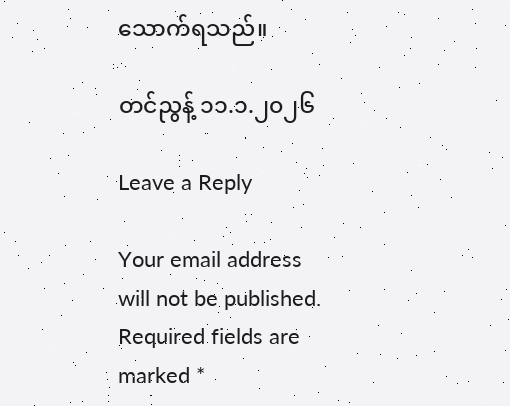သောက်ရသည်။

တင်ညွန့် ၁၁.၁.၂၀၂၆

Leave a Reply

Your email address will not be published. Required fields are marked *